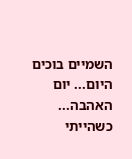השמיים בוכים היום... יום האהבה... כשהייתי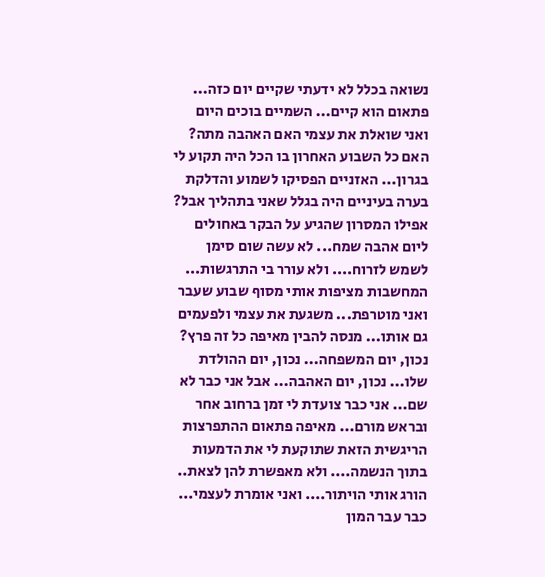נשואה בכלל לא ידעתי שקיים יום כזה... פתאום הוא קיים... השמיים בוכים היום ואני שואלת את עצמי האם האהבה מתה? האם כל השבוע האחרון בו הכל היה תקוע לי בגרון... האזניים הפסיקו לשמוע והדלקת בערה בעיניים היה בגלל שאני בתהליך אבל? אפילו המסרון שהגיע על הבקר באחולים ליום אהבה שמח... לא עשה שום סימן לשמש לזרוח.... ולא עורר בי התרגשות...
המחשבות מציפות אותי מסוף שבוע שעבר ואני מוטרפת... משגעת את עצמי ולפעמים גם אותו... מנסה להבין מאיפה כל זה פרץ? נכון, יום המשפחה... נכון, יום ההולדת שלו... נכון, יום האהבה... אבל אני כבר לא שם... אני כבר צועדת לי זמן ברחוב אחר ובראש מורם... מאיפה פתאום ההתפרצות הריגשית הזאת שתוקעת לי את הדמעות בתוך הנשמה.... ולא מאפשרת להן לצאת..
הורג אותי הויתור.... ואני אומרת לעצמי... כבר עבר המון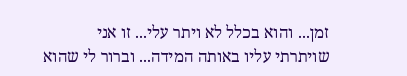זמן... והוא בכלל לא ויתר עלי... זו אני שויתרתי עליו באותה המידה... וברור לי שהוא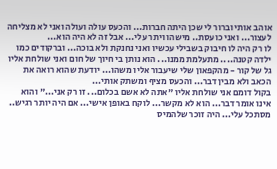אוהב אותי וברור לי שכן היתה חברות... והכעס עולה ועולה ואני לא מצליחה לעצור... ואני כועסת.. מישהו ויתר עלי... אבל זה לא היה הוא...
לו רק היה לו חיבוק בשבילי עכשיו ואני נחנקת ולא בוכה... וברקודים כמו ילדה קטנה.... מתעלמת ממנו... הוא נותן בי חיוך של חום ואני שולחת אליו גל של קור - מהקפאון שלי שיעבור אליו משהו... יודעת שהוא רואה את הכאב ולא מבין דבר... והכעס מציף ומשתק אותי...
בקול דומם אני שולחת אליו "אתה לא אשם בכלום... זו רק אני..." והוא אינו אומר דבר... הוא לא מקשר... לוקח באופן אישי... אם היה יותר רגיש.. מסתכל עלי... היה זוכר שלהמיס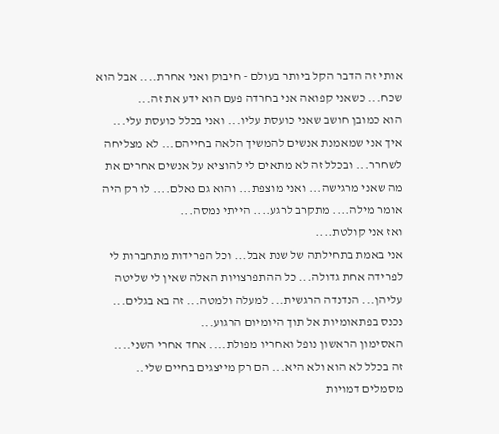אותי זה הדבר הקל ביותר בעולם - חיבוק ואני אחרת.... אבל הוא שכח... כשאני קפואה אני בחרדה פעם הוא ידע את זה...
הוא כמובן חושב שאני כועסת עליו... ואני בכלל כועסת עלי... איך אני שמאמנת אנשים להמשיך הלאה בחייהם... לא מצליחה לשחרר... ובכלל זה לא מתאים לי להוציא על אנשים אחרים את מה שאני מרגישה... ואני מוצפת... והוא גם נאלם.... לו רק היה אומר מילה.... מתקרב לרגע.... הייתי נמסה...
ואז אני קולטת....
אני באמת בתחילתה של שנת אבל... וכל הפרידות מתחברות לי לפרידה אחת גדולה... כל ההתפרצויות האלה שאין לי שליטה עליהן... הנדנדה הרגשית... למעלה ולמטה... זה בא בגלים... נכנס בפתאומיות אל תוך היומיום הרגוע...
האסימון הראשון נופל ואחריו מפולת.... אחד אחרי השני....
זה בכלל לא הוא ולא היא... הם רק מייצגים בחיים שלי.. מסמלים דמויות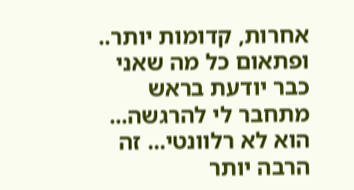אחרות, קדומות יותר.. ופתאום כל מה שאני כבר יודעת בראש מתחבר לי להרגשה... הוא לא רלוונטי... זה הרבה יותר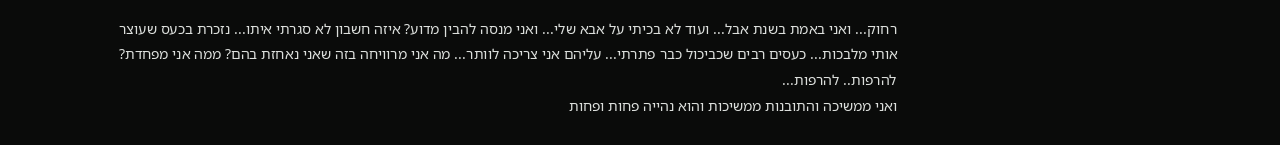רחוק... ואני באמת בשנת אבל... ועוד לא בכיתי על אבא שלי... ואני מנסה להבין מדוע? איזה חשבון לא סגרתי איתו... נזכרת בכעס שעוצר אותי מלבכות... כעסים רבים שכביכול כבר פתרתי... עליהם אני צריכה לוותר... מה אני מרוויחה בזה שאני נאחזת בהם? ממה אני מפחדת? להרפות.. להרפות...
ואני ממשיכה והתובנות ממשיכות והוא נהייה פחות ופחות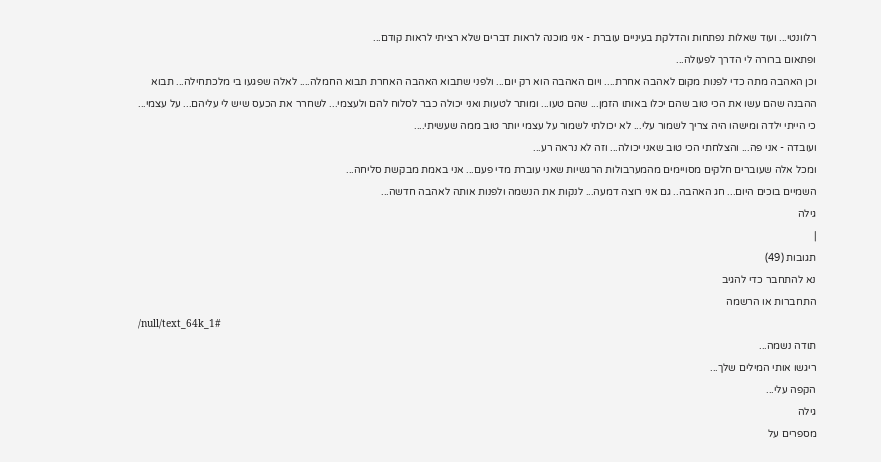רלוונטי... ועוד שאלות נפתחות והדלקת בעיניים עוברת - אני מוכנה לראות דברים שלא רציתי לראות קודם...
ופתאום ברורה לי הדרך לפעולה...
וכן האהבה מתה כדי לפנות מקום לאהבה אחרת.... ויום האהבה הוא רק יום... ולפני שתבוא האהבה האחרת תבוא החמלה.... לאלה שפגעו בי מלכתחילה... תבוא ההבנה שהם עשו את הכי טוב שהם יכלו באותו הזמן... שהם טעו... ומותר לטעות ואני יכולה כבר לסלוח להם ולעצמי... לשחרר את הכעס שיש לי עליהם... על עצמי... כי הייתי ילדה ומישהו היה צריך לשמור עלי... לא יכולתי לשמור על עצמי יותר טוב ממה שעשיתי....
ועובדה - אני פה... והצלחתי הכי טוב שאני יכולה... וזה לא נראה רע...
ומכל אלה שעוברים חלקים מסויימים מהמערבולות הרגשיות שאני עוברת מדי פעם... אני באמת מבקשת סליחה...
השמיים בוכים היום... חג האהבה.. גם אני רוצה דמעה... לנקות את הנשמה ולפנות אותה לאהבה חדשה...
גילה
|
תגובות (49)
נא להתחבר כדי להגיב
התחברות או הרשמה
/null/text_64k_1#
תודה נשמה...
ריגשו אותי המילים שלך...
הקפה עלי...
גילה
מספרים על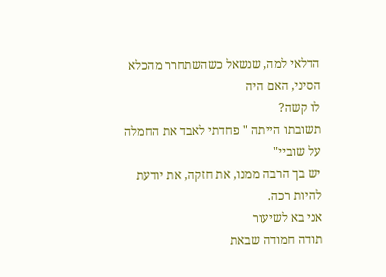הדלאי למה, שנשאל כשהשתחרר מהכלא הסיני, האם היה
לו קשה?
תשובתו הייתה " פחדתי לאבד את החמלה על שוביי"
יש בך הרבה ממנו, את חזקה, את יודעת להיות רכה.
אני בא לשיעור
תודה חמודה שבאת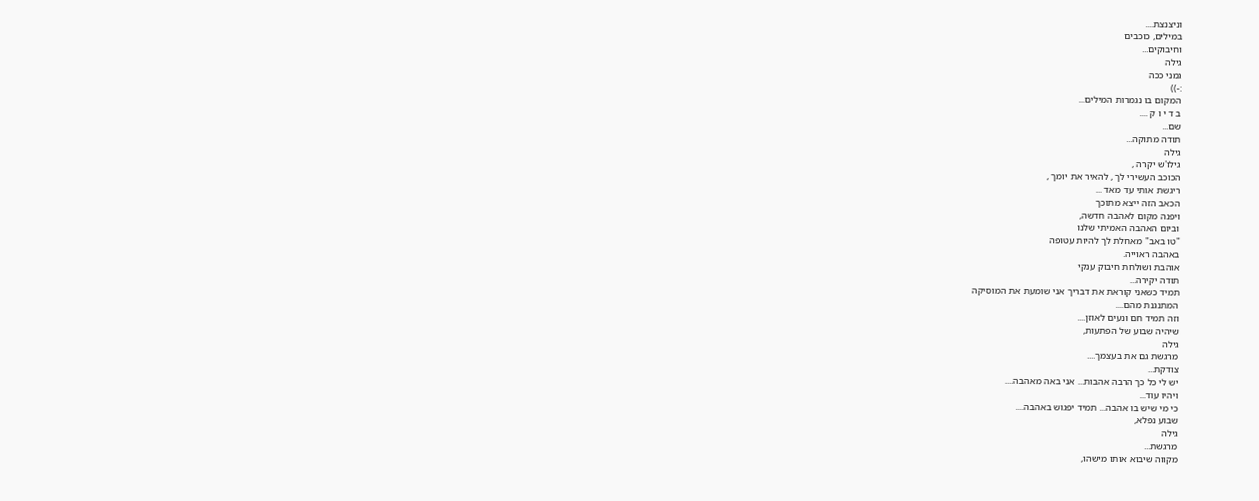וניצנצת....
במילים, כוכבים
וחיבוקים...
גילה
גמני ככה
:-))
המקום בו נגמרות המילים...
ב ד י ו ק ....
שם...
תודה מתוקה...
גילה
גילו'ש יקרה ,
הכוכב העשירי לך , להאיר את יומך ,
ריגשת אותי עד מאד ...
הכאב הזה ייצא מתוכך
ויפנה מקום לאהבה חדשה,
וביום האהבה האמיתי שלנו
"טו באב" מאחלת לך להיות עטופה
באהבה ראוייה.
אוהבת ושולחת חיבוק ענקי
תודה יקירה...
תמיד כשאני קוראת את דבריך אני שומעת את המוסיקה
המתנגנת מהם....
וזה תמיד חם ונעים לאוזן....
שיהיה שבוע של הפתעות,
גילה
מרגשת גם את בעצמך....
צודקת...
יש לי כל כך הרבה אהבות... אני באה מאהבה....
ויהיו עוד...
כי מי שיש בו אהבה... תמיד יפגוש באהבה....
שבוע נפלא,
גילה
מרגשת...
מקווה שיבוא אותו מישהו,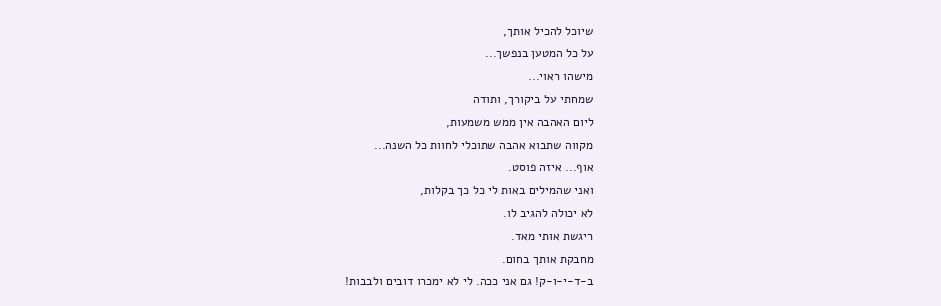שיוכל להכיל אותך,
על כל המטען בנפשך...
מישהו ראוי...
שמחתי על ביקורך, ותודה
ליום האהבה אין ממש משמעות,
מקווה שתבוא אהבה שתוכלי לחוות כל השנה...
אוף... איזה פוסט.
ואני שהמילים באות לי כל כך בקלות,
לא יכולה להגיב לו.
ריגשת אותי מאד.
מחבקת אותך בחום.
ב-ד-י-ו-ק! גם אני ככה. לי לא ימכרו דובים ולבבות!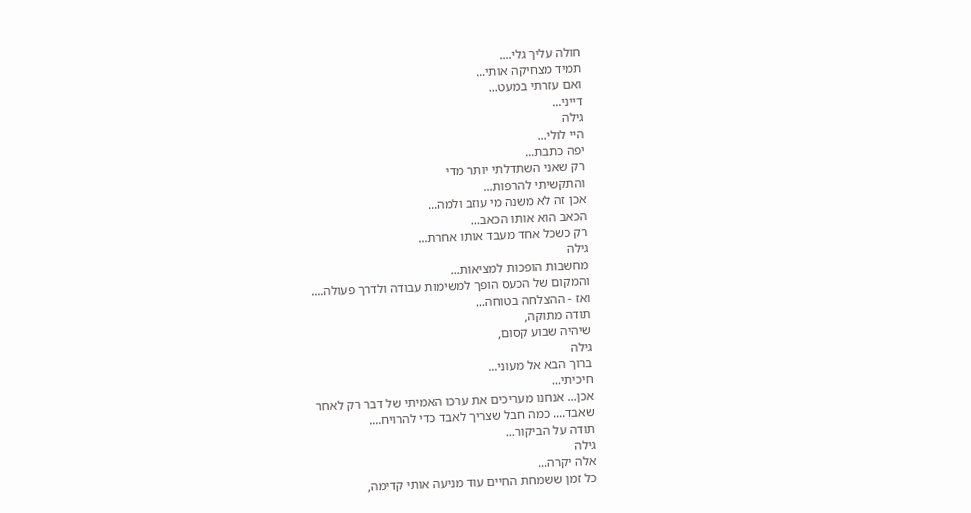חולה עליך גלי....
תמיד מצחיקה אותי...
ואם עזרתי במעט...
דייני...
גילה
היי לולי...
יפה כתבת...
רק שאני השתדלתי יותר מדי
והתקשיתי להרפות...
אכן זה לא משנה מי עוזב ולמה...
הכאב הוא אותו הכאב...
רק כשכל אחד מעבד אותו אחרת...
גילה
מחשבות הופכות למציאות...
והמקום של הכעס הופך למשימות עבודה ולדרך פעולה....
ואז - ההצלחה בטוחה...
תודה מתוקה,
שיהיה שבוע קסום,
גילה
ברוך הבא אל מעוני...
חיכיתי...
אכן... אנחנו מעריכים את ערכו האמיתי של דבר רק לאחר
שאבד.... כמה חבל שצריך לאבד כדי להרויח....
תודה על הביקור...
גילה
אלה יקרה...
כל זמן ששמחת החיים עוד מניעה אותי קדימה,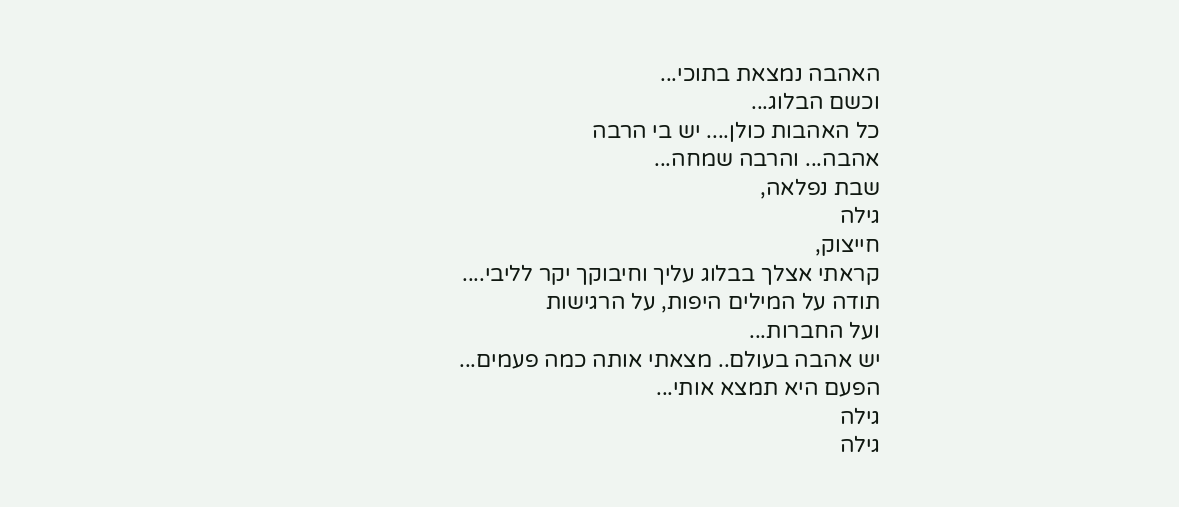האהבה נמצאת בתוכי...
וכשם הבלוג...
כל האהבות כולן.... יש בי הרבה
אהבה... והרבה שמחה...
שבת נפלאה,
גילה
חייצוק,
קראתי אצלך בבלוג עליך וחיבוקך יקר לליבי....
תודה על המילים היפות, על הרגישות
ועל החברות...
יש אהבה בעולם.. מצאתי אותה כמה פעמים...
הפעם היא תמצא אותי...
גילה
גילה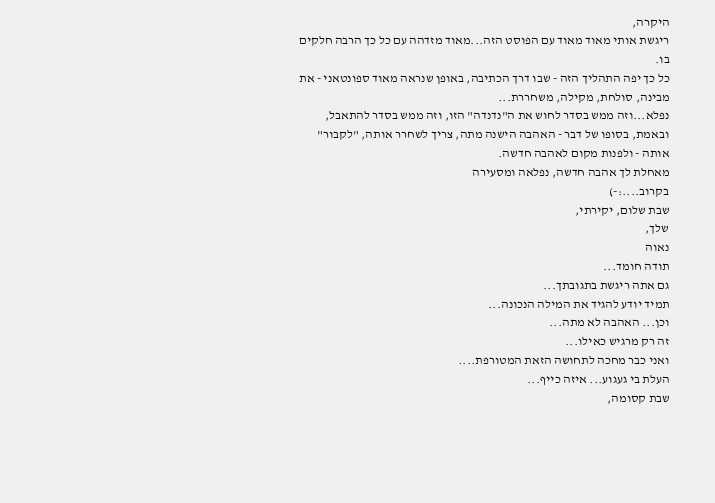היקרה,
ריגשת אותי מאוד מאוד עם הפוסט הזה...מאוד מזדהה עם כל כך הרבה חלקים בו.
כל כך יפה התהליך הזה - שבו דרך הכתיבה, באופן שנראה מאוד ספונטאני - את מבינה, סולחת, מקילה, משחררת...
נפלא...וזה ממש בסדר לחוש את ה"נדנדה" הזו, וזה ממש בסדר להתאבל, ובאמת, בסופו של דבר - האהבה הישנה מתה, צריך לשחרר אותה, "לקבור" אותה - ולפנות מקום לאהבה חדשה.
מאחלת לך אהבה חדשה, נפלאה ומסעירה
בקרוב....:-)
שבת שלום, יקירתי,
שלך,
נאוה
תודה חומד...
גם אתה ריגשת בתגובתך...
תמיד יודע להגיד את המילה הנכונה...
וכן... האהבה לא מתה...
זה רק מרגיש כאילו...
ואני כבר מחכה לתחושה הזאת המטורפת....
העלת בי געגוע... איזה כייף...
שבת קסומה,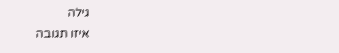גילה
איזו תגובה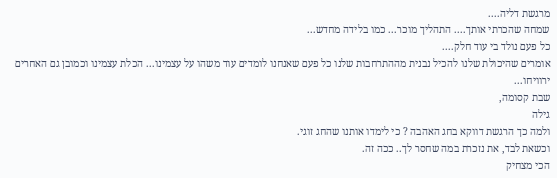מרגשת דליה....
שמחה שהכרתי אותך.... התהליך מוכר... כמו בלידה מחדש...
כל פעם נולד בי עוד חלק....
אומרים שהיכולת שלנו להכיל נבנית מההתרחבות שלנו כל פעם שאנחנו לומדים עוד משהו על עצמינו... הכלת עצמינו וכמובן גם האחרים ירוויחו...
שבת קסומה,
גילה
ולמה כך הרגשת דווקא בחג האהבה ? כי לימדו אותנו שהחג זוגי.
וכשאת לבד, את נזכרת במה שחסר לך.. ככה זה.
הכי מצחיק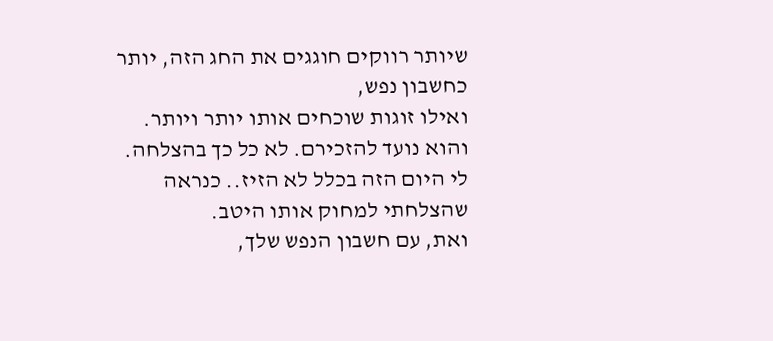שיותר רווקים חוגגים את החג הזה, יותר כחשבון נפש,
ואילו זוגות שוכחים אותו יותר ויותר. והוא נועד להזכירם. לא כל כך בהצלחה.
לי היום הזה בכלל לא הזיז.. כנראה שהצלחתי למחוק אותו היטב.
ואת, עם חשבון הנפש שלך,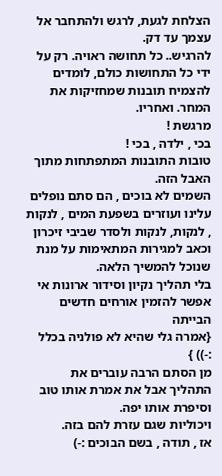הצלחת לגעת, לרגש ולהתחבר אל עצמך עד דק.
להרגיש.. כל תחושה ראויה. רק על ידי כל התחושות כולם, לומדים להצמיח תובנות שמחזיקות את המחר. ואחריו.
מרגשת !
בכי , ילדה , בכי !
טובות התובנות המתפתחות מתוך האבל הזה.
השמים לא בוכים , הם סתם נופלים עלינו ועוזרים בשפעת המים , לנקות , לנקות, לנקות ולסדר שביבי זיכרון וכאב למגירות המתאימות על מנת שנוכל להמשיך הלאה.
בלי תהליך נקיון וסידור ארונות אי אפשר להזמין אורחים חדשים הבייתה
{אמרה גלי שהיא לא פולניה בכלל :-)) }
מן הסתם הרבה עוברים את התהליך אבל את אמרת אותו טוב וסיפרת אותו יפה.
ויכוליות שגם עזרת להם בזה.
אז , תודה , בשם הבוכים :-)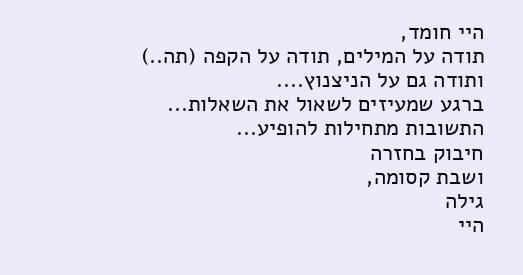היי חומד,
תודה על המילים, תודה על הקפה (תה..)
ותודה גם על הניצנוץ....
ברגע שמעיזים לשאול את השאלות...
התשובות מתחילות להופיע...
חיבוק בחזרה
ושבת קסומה,
גילה
היי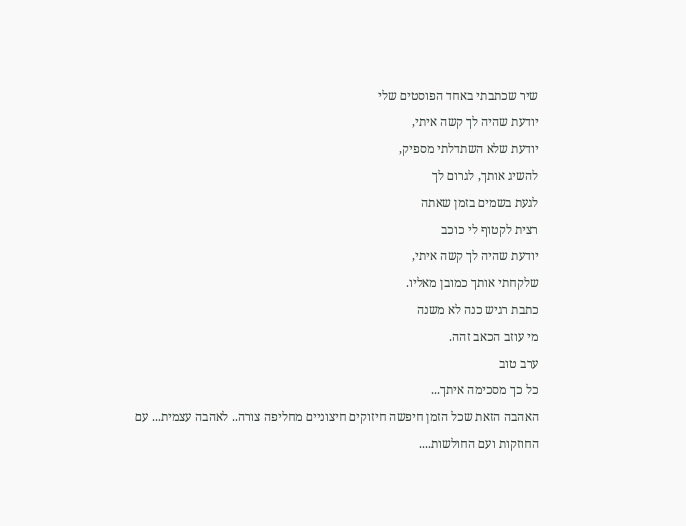שיר שכתבתי באחד הפוסטים שלי
יודעת שהיה לך קשה איתי,
יודעת שלא השתדלתי מספיק,
להשיג אותך, לגרום לך
לגעת בשמים בזמן שאתה
רצית לקטוף לי כוכב
יודעת שהיה לך קשה איתי,
שלקחתי אותך כמובן מאליו.
כתבת רגיש כנה לא משנה
מי עוזב הכאב זהה.
ערב טוב
כל כך מסכימה איתך...
האהבה הזאת שכל הזמן חיפשה חיזוקים חיצוניים מחליפה צורה.. לאהבה עצמית... עם החוזקות ועם החולשות....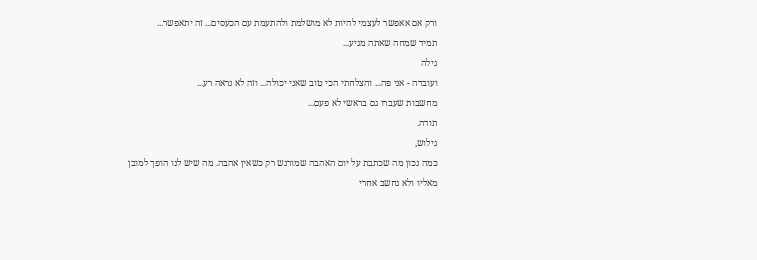ורק אם אאפשר לעצמי להיות לא מושלמת ולהתעמת עם הכעסים... זה יתאפשר...
תמיד שמחה שאתה מגיע...
גילה
ועובדה - אני פה... והצלחתי הכי טוב שאני יכולה... וזה לא נראה רע...
מחשבות שעברו גם בראשי לא פעם...
תודה.
גילוש,
כמה נכון מה שכתבת על יום האהבה שמורגש רק כשאין אהבה. מה שיש לנו הופך למובן מאליו ולא נחשב אחרי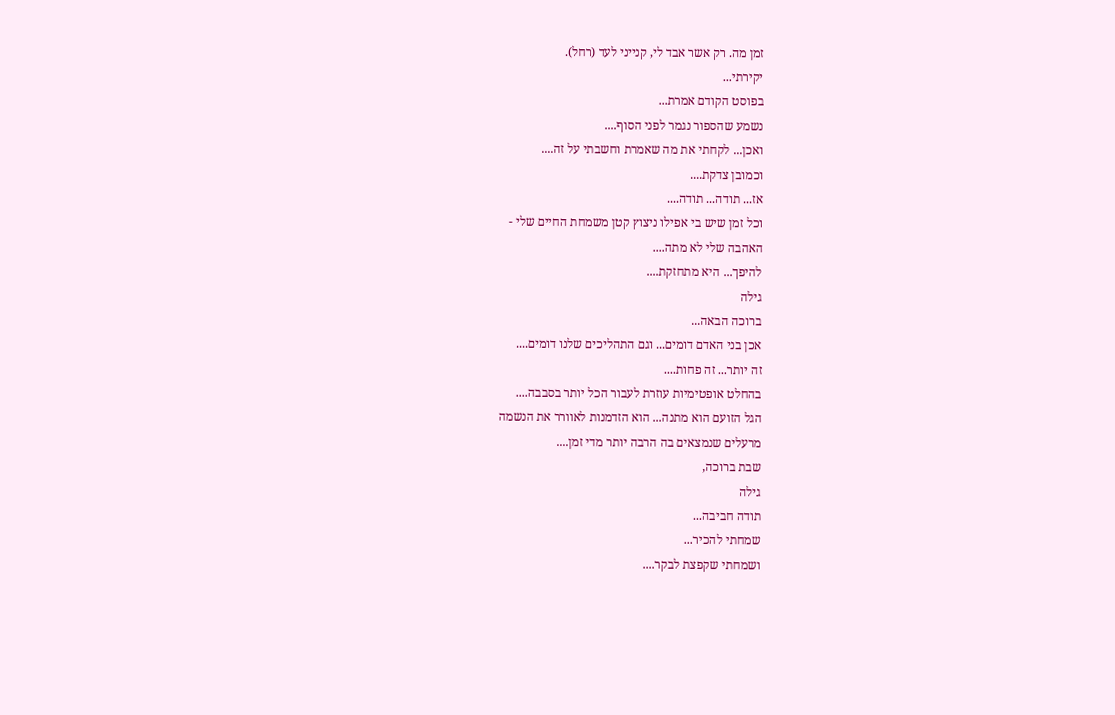זמן מה. רק אשר אבד לי, קנייני לעד (רחל).
יקירתי...
בפוסט הקודם אמרת...
נשמע שהספור נגמר לפני הסוף....
ואכן... לקחתי את מה שאמרת וחשבתי על זה....
וכמובן צדקת....
אז... תודה... תודה....
וכל זמן שיש בי אפילו ניצוץ קטן משמחת החיים שלי -
האהבה שלי לא מתה....
להיפך... היא מתחזקת....
גילה
ברוכה הבאה...
אכן בני האדם דומים... וגם התהליכים שלנו דומים....
זה יותר... זה פחות....
בהחלט אופטימיות עוזרת לעבור הכל יותר בסבבה....
הגל הזועם הוא מתנה... הוא הזדמנות לאוורר את הנשמה
מרעלים שנמצאים בה הרבה יותר מדי זמן....
שבת ברוכה,
גילה
תודה חביבה...
שמחתי להכיר...
ושמחתי שקפצת לבקר....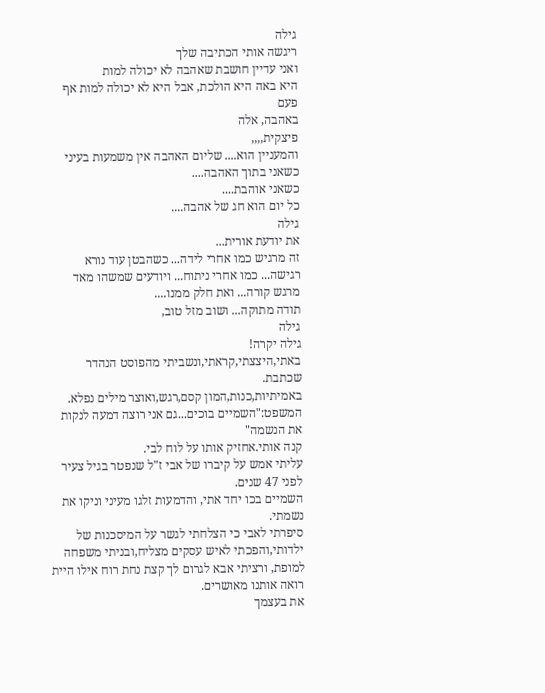גילה
ריגשה אותי הכתיבה שלך
ואני עדיין חושבת שאהבה לא יכולה למות
היא באה היא הולכת, אבל היא לא יכולה למות אף פעם
באהבה, אלה
פיצקית,,,,
והמעניין הוא.... שליום האהבה אין משמעות בעיני כשאני בתוך האהבה....
כשאני אוהבת....
כל יום הוא חג של אהבה....
גילה
את יודעת אורית...
זה מרגיש כמו אחרי לידה... כשהבטן עוד נורא רגישה... כמו אחרי ניתוח... ויודעים שמשהו מאד מרגש קורה... ואת חלק ממנו....
תודה מתוקה... ושוב מזל טוב,
גילה
גילה יקרה!
באתי,היצצתי,קראתי,ונשביתי מהפוסט הנהדר שכתבת.
באמיתיות,כנות,המון קסם,רגש,ואוצר מילים נפלא.
המשפט:"השמיים בוכים...גם אני רוצה דמעה לנקות את הנשמה"
קנה אותי.אחזיק אותו על לוח לבי.
עליתי אמש על קיברו של אבי ז"ל שנפטר בגיל צעיר לפני 47 שנים.
השמיים בכו יחד אתי, והדמעות זלגו מעיני וניקו את נשמתי.
סיפרתי לאבי כי הצלחתי לגשר על המיסכנות של ילדותי,והפכתי לאיש עסקים מצליח,ובניתי משפחה למופת, ורציתי אבא לגרום לך קצת נחת רוח אילו היית רואה אותנו מאושרים.
את בעצמך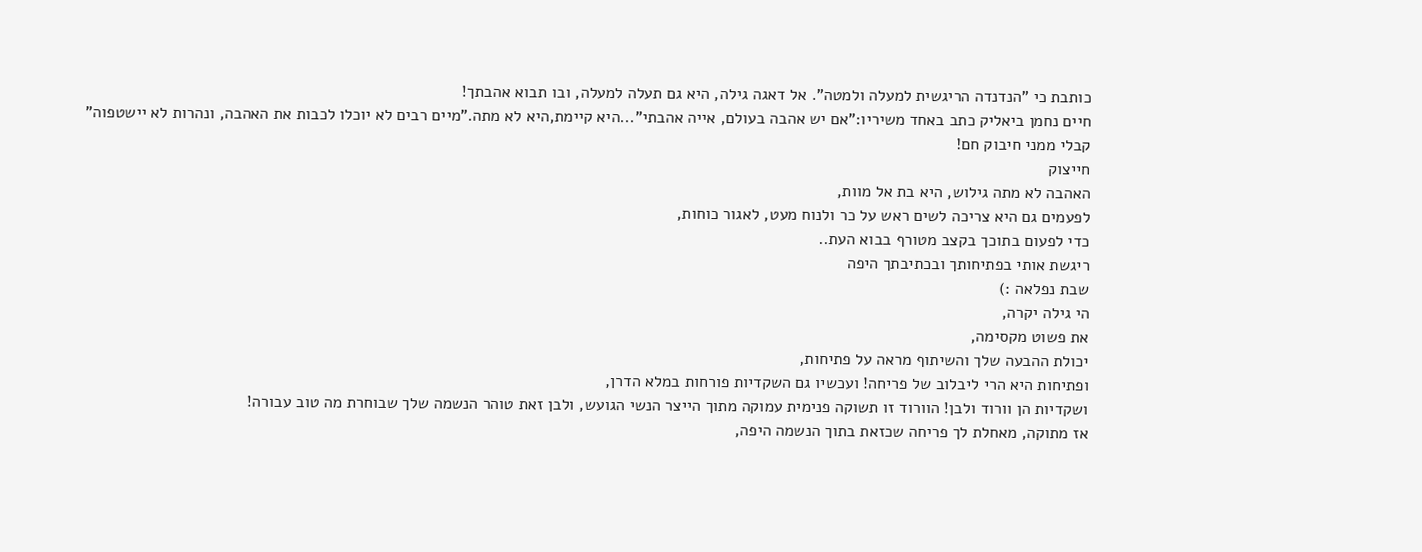כותבת כי "הנדנדה הריגשית למעלה ולמטה". אל דאגה גילה, היא גם תעלה למעלה, ובו תבוא אהבתך!
חיים נחמן ביאליק כתב באחד משיריו:"אם יש אהבה בעולם, אייה אהבתי"...היא קיימת,היא לא מתה."מיים רבים לא יוכלו לכבות את האהבה, ונהרות לא יישטפוה"
קבלי ממני חיבוק חם!
חייצוק
האהבה לא מתה גילוש, היא בת אל מוות,
לפעמים גם היא צריכה לשים ראש על כר ולנוח מעט, לאגור כוחות,
כדי לפעום בתוכך בקצב מטורף בבוא העת..
ריגשת אותי בפתיחותך ובכתיבתך היפה
שבת נפלאה :)
הי גילה יקרה,
את פשוט מקסימה,
יכולת ההבעה שלך והשיתוף מראה על פתיחות,
ופתיחות היא הרי ליבלוב של פריחה! ועכשיו גם השקדיות פורחות במלא הדרן,
ושקדיות הן וורוד ולבן! הוורוד זו תשוקה פנימית עמוקה מתוך הייצר הנשי הגועש, ולבן זאת טוהר הנשמה שלך שבוחרת מה טוב עבורה!
אז מתוקה, מאחלת לך פריחה שכזאת בתוך הנשמה היפה,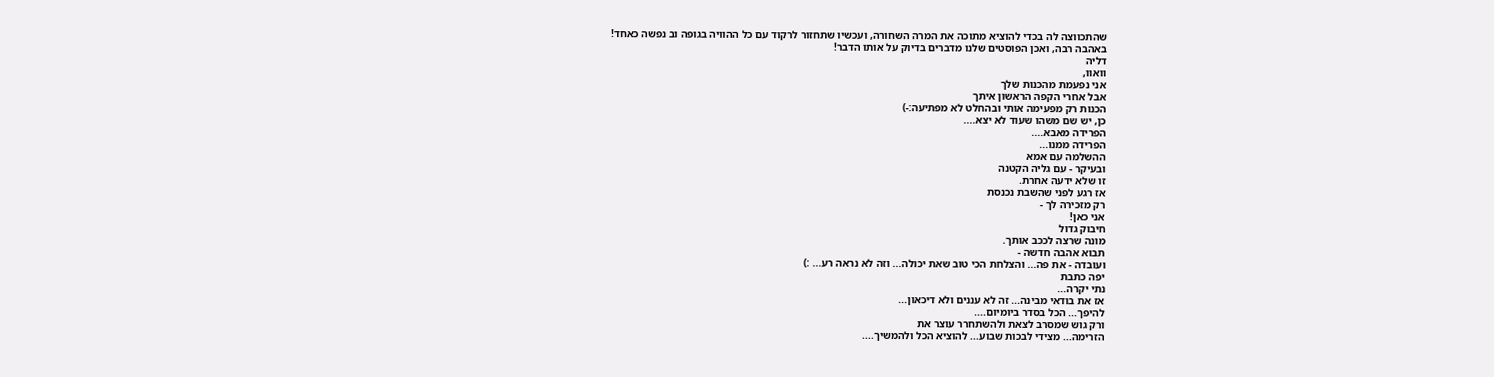שהתכווצה לה בכדי להוציא מתוכה את המרה השחורה, ועכשיו שתחזור לרקוד עם כל ההוויה בגופה וב נפשה כאחד!
באהבה רבה, ואכן הפוסטים שלנו מדברים בדיוק על אותו הדבר!
דליה
וואוו,
אני נפעמת מהכנות שלך
אבל אחרי הקפה הראשון איתך
הכנות רק מפעימה אותי ובהחלט לא מפתיעה:-)
כן, יש שם משהו שעוד לא יצא....
הפרידה מאבא....
הפרידה ממנו...
ההשלמה עם אמא
ובעיקר - עם גליה הקטנה
זו שלא ידעה אחרת.
אז רגע לפני שהשבת נכנסת
רק מזכירה לך -
אני כאן!
חיבוק גדול
מונה שרצה לככב אותך.
תבוא אהבה חדשה -
ועובדה - את פה... והצלחת הכי טוב שאת יכולה... וזה לא נראה רע... :)
יפה כתבת
נתי יקרה...
אז את בודאי מבינה... זה לא עננים ולא דיכאון...
להיפך... הכל בסדר ביומיום....
ורק גוש שמסרב לצאת ולהשתחרר עוצר את
הזרימה... מצידי לבכות שבוע... להוציא הכל ולהמשיך....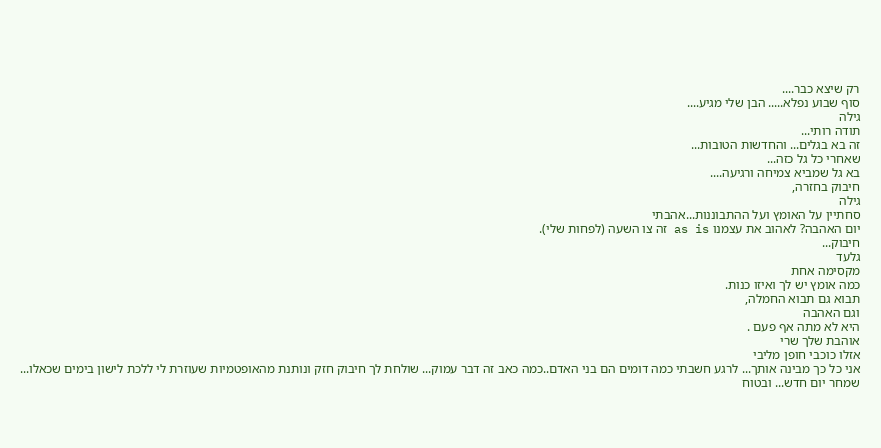רק שיצא כבר....
סוף שבוע נפלא..... הבן שלי מגיע....
גילה
תודה רותי...
זה בא בגלים... והחדשות הטובות...
שאחרי כל גל כזה...
בא גל שמביא צמיחה ורגיעה....
חיבוק בחזרה,
גילה
סחתיין על האומץ ועל ההתבוננות...אהבתי
יום האהבה? לאהוב את עצמנו as is זה צו השעה (לפחות שלי).
חיבוק...
גלעד
מקסימה אחת
כמה אומץ יש לך ואיזו כנות.
תבוא גם תבוא החמלה,
וגם האהבה
היא לא מתה אף פעם .
אוהבת שלך שרי
אזלו כוכבי חופן מליבי
אני כל כך מבינה אותך... לרגע חשבתי כמה דומים הם בני האדם..כמה כאב זה דבר עמוק... שולחת לך חיבוק חזק ונותנת מהאופטמיות שעוזרת לי ללכת לישון בימים שכאלו... שמחר יום חדש... ובטוח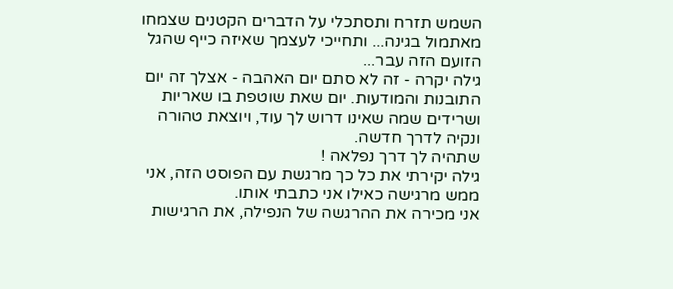השמש תזרח ותסתכלי על הדברים הקטנים שצמחו מאתמול בגינה... ותחייכי לעצמך שאיזה כייף שהגל הזועם הזה עבר...
גילה יקרה - זה לא סתם יום האהבה - אצלך זה יום התובנות והמודעות. יום שאת שוטפת בו שאריות ושרידים שמה שאינו דרוש לך עוד, ויוצאת טהורה ונקיה לדרך חדשה.
שתהיה לך דרך נפלאה !
גילה יקירתי את כל כך מרגשת עם הפוסט הזה, אני ממש מרגישה כאילו אני כתבתי אותו.
אני מכירה את ההרגשה של הנפילה, את הרגישות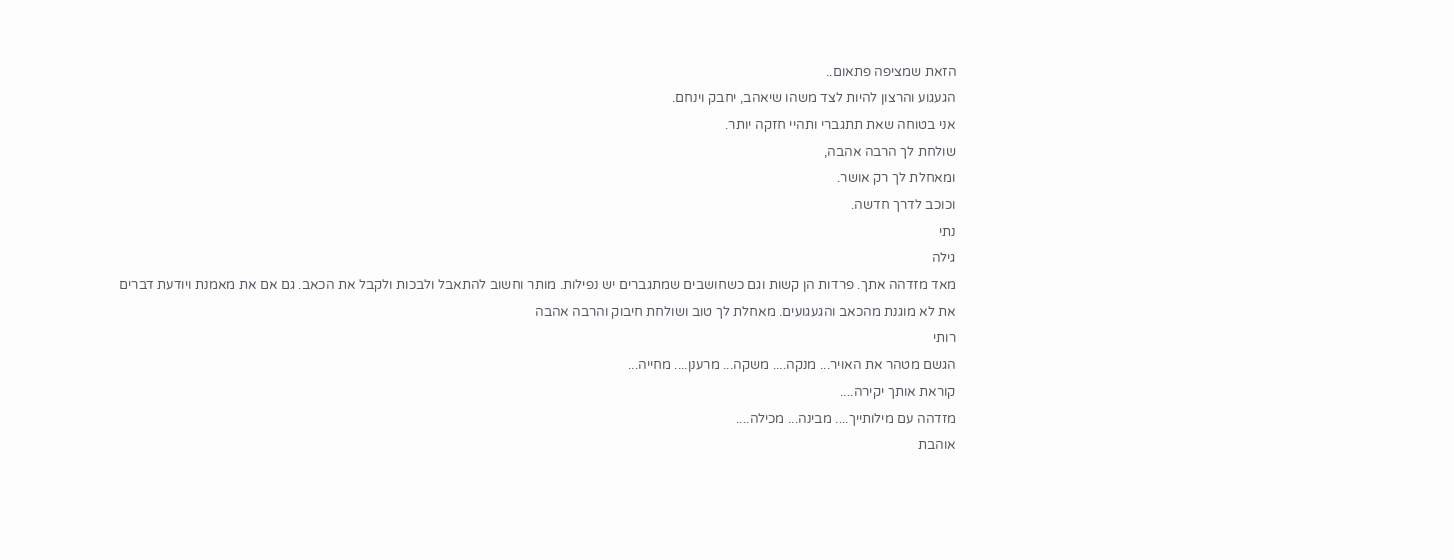הזאת שמציפה פתאום..
הגעגוע והרצון להיות לצד משהו שיאהב, יחבק וינחם.
אני בטוחה שאת תתגברי ותהיי חזקה יותר.
שולחת לך הרבה אהבה,
ומאחלת לך רק אושר.
וכוכב לדרך חדשה.
נתי
גילה
מאד מזדהה אתך. פרדות הן קשות וגם כשחושבים שמתגברים יש נפילות. מותר וחשוב להתאבל ולבכות ולקבל את הכאב. גם אם את מאמנת ויודעת דברים את לא מוגנת מהכאב והגעגועים. מאחלת לך טוב ושולחת חיבוק והרבה אהבה
רותי
הגשם מטהר את האויר... מנקה.... משקה... מרענן.... מחייה...
קוראת אותך יקירה....
מזדהה עם מילותייך.... מבינה... מכילה....
אוהבת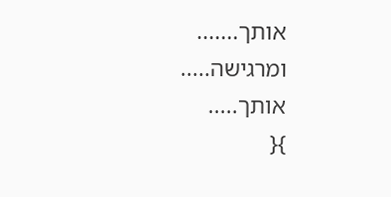אותך.......
ומרגישה.....
אותך.....
}{